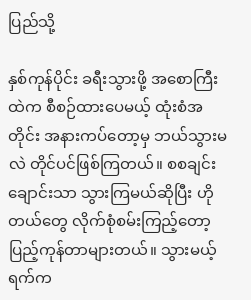ပြည်သို့

နှစ်ကုန်ပိုင်း ခရီးသွားဖို့ အစောကြီးထဲက စီစဉ်ထားပေမယ့် ထုံးစံအတိုင်း အနားကပ်တော့မှ ဘယ်သွားမလဲ တိုင်ပင်ဖြစ်ကြတယ်။ စစချင်း ချောင်းသာ သွားကြမယ်ဆိုပြီး ဟိုတယ်တွေ လိုက်စုံစမ်းကြည့်တော့ ပြည့်ကုန်တာများတယ်။ သွားမယ့်ရက်က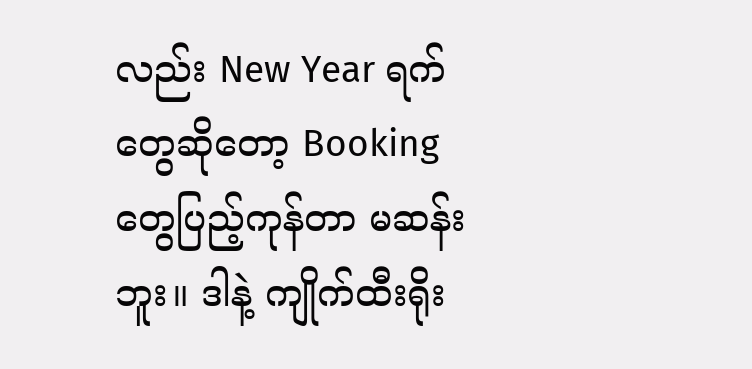လည်း New Year ရက်တွေဆိုတော့ Booking တွေပြည့်ကုန်တာ မဆန်းဘူး။ ဒါနဲ့ ကျိုက်ထီးရိုး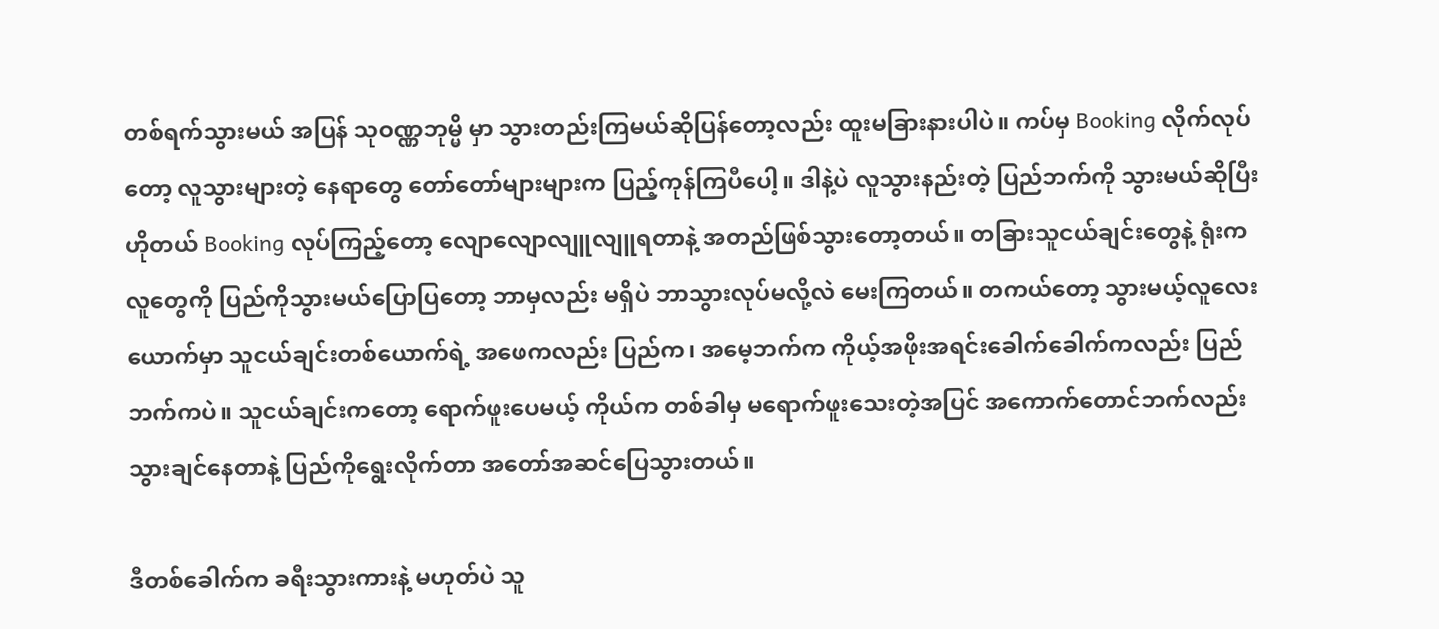တစ်ရက်သွားမယ် အပြန် သုဝဏ္ဏဘုမ္မိ မှာ သွားတည်းကြမယ်ဆိုပြန်တော့လည်း ထူးမခြားနားပါပဲ။ ကပ်မှ Booking လိုက်လုပ်တော့ လူသွားများတဲ့ နေရာတွေ တော်တော်များများက ပြည့်ကုန်ကြပီပေါ့။ ဒါနဲ့ပဲ လူသွားနည်းတဲ့ ပြည်ဘက်ကို သွားမယ်ဆိုပြီး ဟိုတယ် Booking လုပ်ကြည့်တော့ လျောလျောလျူလျူရတာနဲ့ အတည်ဖြစ်သွားတော့တယ်။ တခြားသူငယ်ချင်းတွေနဲ့ ရုံးကလူတွေကို ပြည်ကိုသွားမယ်ပြောပြတော့ ဘာမှလည်း မရှိပဲ ဘာသွားလုပ်မလို့လဲ မေးကြတယ်။ တကယ်တော့ သွားမယ့်လူလေးယောက်မှာ သူငယ်ချင်းတစ်ယောက်ရဲ့ အဖေကလည်း ပြည်က၊ အမေ့ဘက်က ကိုယ့်အဖိုးအရင်းခေါက်ခေါက်ကလည်း ပြည်ဘက်ကပဲ။ သူငယ်ချင်းကတော့ ရောက်ဖူးပေမယ့် ကိုယ်က တစ်ခါမှ မရောက်ဖူးသေးတဲ့အပြင် အကောက်တောင်ဘက်လည်း သွားချင်နေတာနဲ့ ပြည်ကိုရွေးလိုက်တာ အတော်အဆင်ပြေသွားတယ်။

ဒီတစ်ခေါက်က ခရီးသွားကားနဲ့ မဟုတ်ပဲ သူ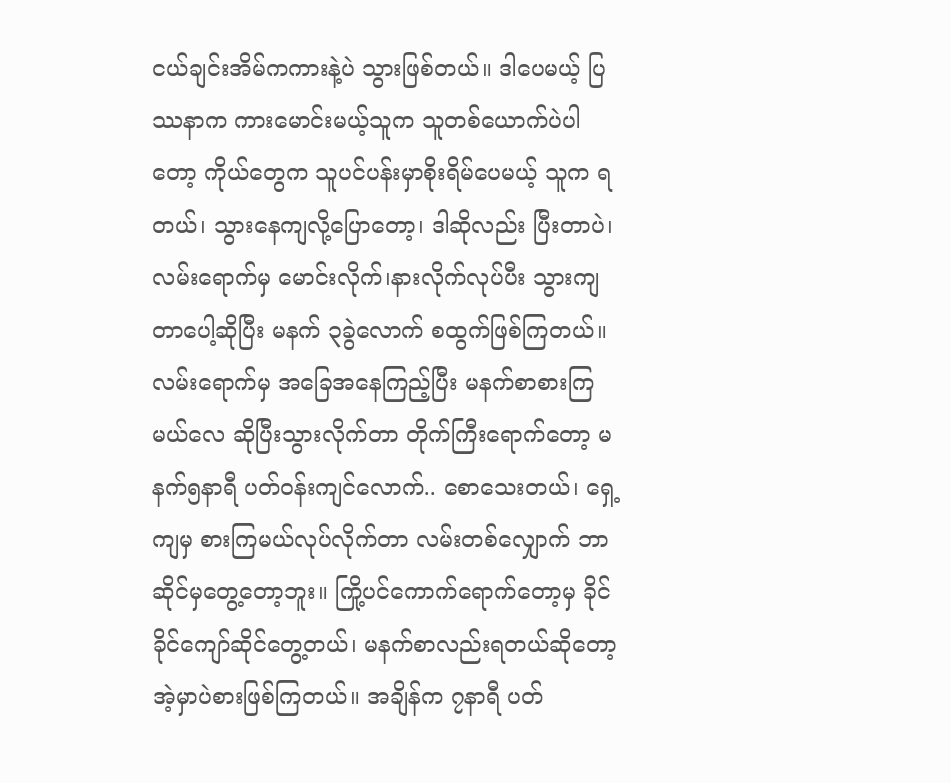ငယ်ချင်းအိမ်ကကားနဲ့ပဲ သွားဖြစ်တယ်။ ဒါပေမယ့် ပြဿနာက ကားမောင်းမယ့်သူက သူတစ်ယောက်ပဲပါတော့ ကိုယ်တွေက သူပင်ပန်းမှာစိုးရိမ်ပေမယ့် သူက ရတယ်၊ သွားနေကျလို့ပြောတော့၊ ဒါဆိုလည်း ပြီးတာပဲ၊ လမ်းရောက်မှ မောင်းလိုက်၊နားလိုက်လုပ်ပီး သွားကျတာပေါ့ဆိုပြီး မနက် ၃ခွဲလောက် စထွက်ဖြစ်ကြတယ်။ လမ်းရောက်မှ အခြေအနေကြည့်ပြီး မနက်စာစားကြမယ်လေ ဆိုပြီးသွားလိုက်တာ တိုက်ကြီးရောက်တော့ မနက်၅နာရီ ပတ်ဝန်းကျင်လောက်.. စောသေးတယ်၊ ရှေ့ကျမှ စားကြမယ်လုပ်လိုက်တာ လမ်းတစ်လျှောက် ဘာဆိုင်မှတွေ့တော့ဘူး။ ကြို့ပင်ကောက်ရောက်တော့မှ ခိုင်ခိုင်ကျော်ဆိုင်တွေ့တယ်၊ မနက်စာလည်းရတယ်ဆိုတော့ အဲ့မှာပဲစားဖြစ်ကြတယ်။ အချိန်က ၇နာရီ ပတ်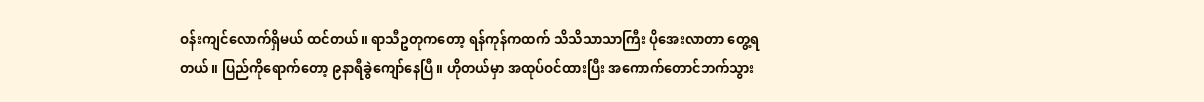ဝန်းကျင်လောက်ရှိမယ် ထင်တယ်။ ရာသီဥတုကတော့ ရန်ကုန်ကထက် သိသိသာသာကြီး ပိုအေးလာတာ တွေ့ရတယ်။ ပြည်ကိုရောက်တော့ ၉နာရီခွဲကျော်နေပြီ။ ဟိုတယ်မှာ အထုပ်ဝင်ထားပြီး အကောက်တောင်ဘက်သွား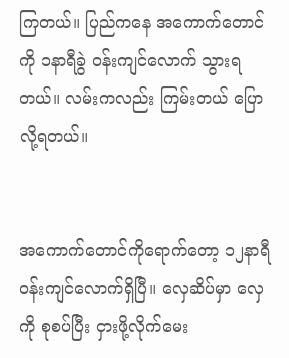ကြတယ်။ ပြည်ကနေ အကောက်တောင်ကို ၁နာရီခွဲ ဝန်းကျင်လောက် သွားရတယ်။ လမ်းကလည်း ကြမ်းတယ် ပြောလို့ရတယ်။


အကောက်တောင်ကိုရောက်တော့ ၁၂နာရီ ဝန်းကျင်လောက်ရှိပြီ။ လှေဆိပ်မှာ လှေကို စုစပ်ပြီး ငှားဖို့လိုက်မေး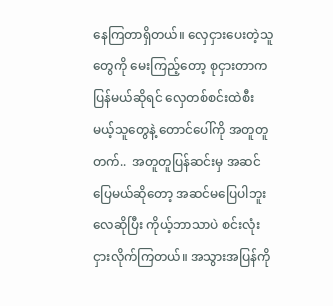နေကြတာရှိတယ်။ လှေငှားပေးတဲ့သူတွေကို မေးကြည့်တော့ စုငှားတာက ပြန်မယ်ဆိုရင် လှေတစ်စင်းထဲစီးမယ့်သူတွေနဲ့ တောင်ပေါ်ကို အတူတူတက်..  အတူတူပြန်ဆင်းမှ အဆင်ပြေမယ်ဆိုတော့ အဆင်မပြေပါဘူးလေဆိုပြီး ကိုယ့်ဘာသာပဲ စင်းလုံးငှားလိုက်ကြတယ်။ အသွားအပြန်ကို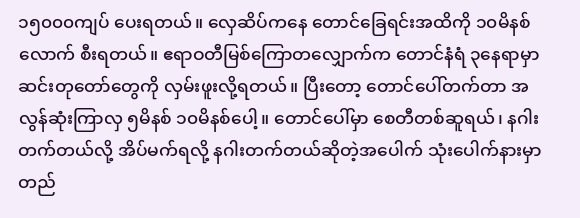၁၅၀၀၀ကျပ် ပေးရတယ်။ လှေဆိပ်ကနေ တောင်ခြေရင်းအထိကို ၁၀မိနစ်လောက် စီးရတယ်။ ဧရာဝတီမြစ်ကြောတလျှောက်က တောင်နံရံ ၃နေရာမှာ ဆင်းတုတော်တွေကို လှမ်းဖူးလို့ရတယ်။ ပြီးတော့ တောင်ပေါ်တက်တာ အလွန်ဆုံးကြာလှ ၅မိနစ် ၁၀မိနစ်ပေါ့။ တောင်ပေါ်မှာ စေတီတစ်ဆူရယ်၊ နဂါးတက်တယ်လို့ အိပ်မက်ရလို့ နဂါးတက်တယ်ဆိုတဲ့အပေါက် သုံးပေါက်နားမှာ တည်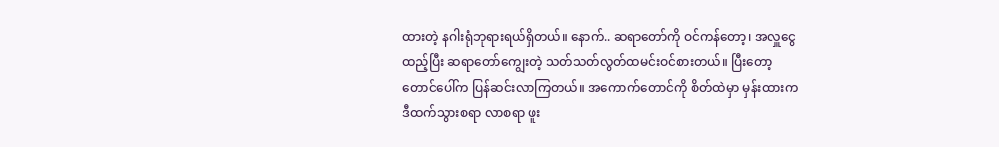ထားတဲ့ နဂါးရုံဘုရားရယ်ရှိတယ်။ နောက်.. ဆရာတော်ကို ဝင်ကန်တော့၊ အလှူငွေထည့်ပြီး ဆရာတော်ကျွေးတဲ့ သတ်သတ်လွတ်ထမင်းဝင်စားတယ်။ ပြီးတော့ တောင်ပေါ်က ပြန်ဆင်းလာကြတယ်။ အကောက်တောင်ကို စိတ်ထဲမှာ မှန်းထားက ဒီထက်သွားစရာ လာစရာ ဖူး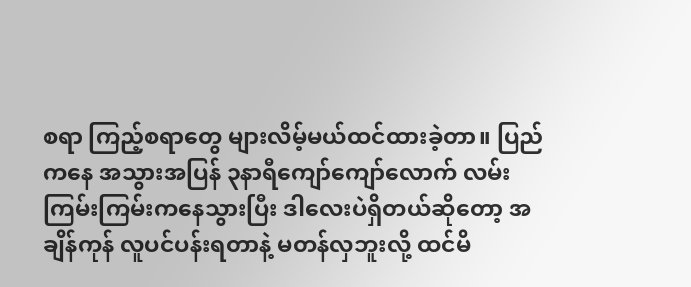စရာ ကြည့်စရာတွေ များလိမ့်မယ်ထင်ထားခဲ့တာ။ ပြည်ကနေ အသွားအပြန် ၃နာရီကျော်ကျော်လောက် လမ်းကြမ်းကြမ်းကနေသွားပြီး ဒါလေးပဲရှိတယ်ဆိုတော့ အချိန်ကုန် လူပင်ပန်းရတာနဲ့ မတန်လှဘူးလို့ ထင်မိ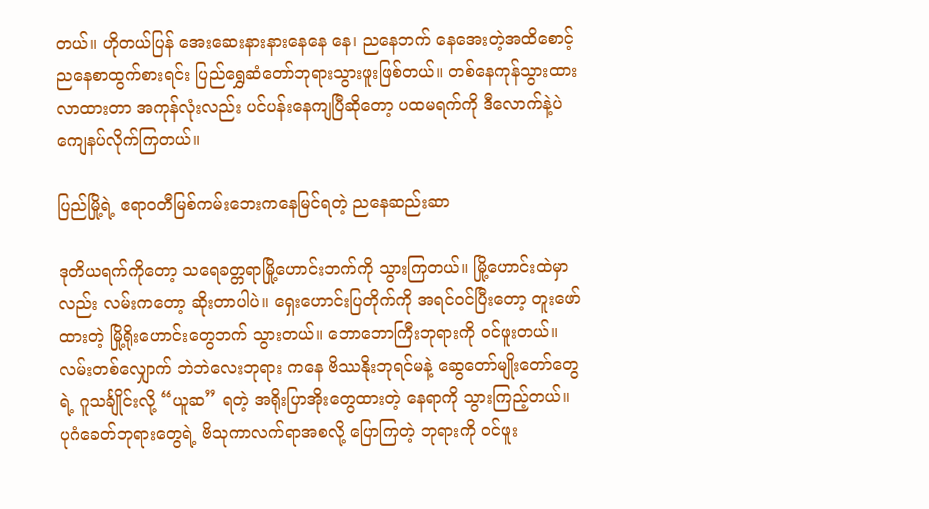တယ်။ ဟိုတယ်ပြန် အေးဆေးနားနားနေနေ နေ၊ ညနေဘက် နေအေးတဲ့အထိစောင့် ညနေစာထွက်စားရင်း ပြည်ရွှေဆံတော်ဘုရားသွားဖူးဖြစ်တယ်။ တစ်နေကုန်သွားထားလာထားတာ အကုန်လုံးလည်း ပင်ပန်းနေကျပြီဆိုတော့ ပထမရက်ကို ဒီလောက်နဲ့ပဲ ကျေနပ်လိုက်ကြတယ်။

ပြည်မြို့ရဲ့ ဧရာဝတီမြစ်ကမ်းဘေးကနေမြင်ရတဲ့ ညနေဆည်းဆာ

ဒုတိယရက်ကိုတော့ သရေခတ္တရာမြို့ဟောင်းဘက်ကို သွားကြတယ်။ မြို့ဟောင်းထဲမှာလည်း လမ်းကတော့ ဆိုးတာပါပဲ။ ရှေးဟောင်းပြတိုက်ကို အရင်ဝင်ပြီးတော့ တူးဖော်ထားတဲ့ မြို့ရိုးဟောင်းတွေဘက် သွားတယ်။ ဘောဘောကြီးဘုရားကို ဝင်ဖူးတယ်။ လမ်းတစ်လျှောက် ဘဲဘဲလေးဘုရား ကနေ ဗိဿနိုးဘုရင်မနဲ့ ဆွေတော်မျိုးတော်တွေရဲ့ ဂူသင်္ချိုင်းလို့ “ယူဆ” ရတဲ့ အရိုးပြာအိုးတွေထားတဲ့ နေရာကို သွားကြည့်တယ်။ ပုဂံခေတ်ဘုရားတွေရဲ့ ဗိသုကာလက်ရာအစလို့ ပြောကြတဲ့ ဘုရားကို ဝင်ဖူး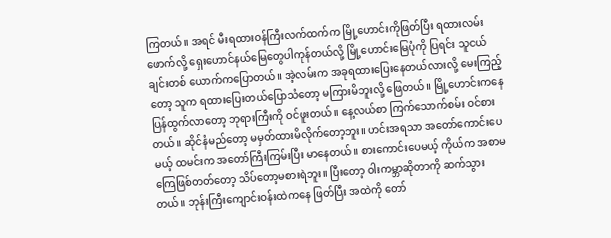ကြတယ်။ အရင် မီးရထားဝန်ကြီးလက်ထက်က မြို့ဟောင်းကိုဖြတ်ပြီး ရထားလမ်းဖောက်လို့ ရှေးဟောင်နယ်မြေတွေပါကုန်တယ်လို့ မြို့ဟောင်းမြေပုံကို ပြရင်း သူငယ်ချင်းတစ် ယောက်ကပြောတယ်။ အဲ့လမ်းက အခုရထားပြေးနေတယ်လားလို့ မေးကြည့်တော့ သူက ရထားပြေးတယ်ပြောသံတော့ မကြားမိဘူးလို့ ဖြေတယ်။ မြို့ဟောင်းကနေ ပြန်ထွက်လာတော့ ဘုရားကြီးကို ဝင်ဖူးတယ်။ နေ့လယ်စာ ကြက်သောက်စမ်း ဝင်စားတယ်။ ဆိုင်နံမည်တော့ မမှတ်ထားမိလိုက်တော့ဘူး။ ဟင်းအရသာ အတော်ကောင်းပေမယ့် ထမင်းက အတော်ကြီးကြမ်းပြီး မာနေတယ်။ စားကောင်းပေမယ့် ကိုယ်က အစာမကြေဖြစ်တတ်တော့ သိပ်တော့မစားရဲဘူး။ ပြီးတော့ ဝါးကမ္ဘာဆိုတာကို ဆက်သွားတယ်။ ဘုန်းကြီးကျောင်းဝန်းထဲကနေ ဖြတ်ပြီး အထဲကို တော်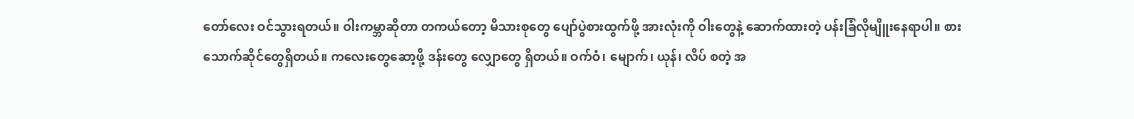တော်လေး ဝင်သွားရတယ်။ ဝါးကမ္ဘာဆိုတာ တကယ်တော့ မိသားစုတွေ ပျော်ပွဲစားထွက်ဖို့ အားလုံးကို ဝါးတွေနဲ့ ဆောက်ထားတဲ့ ပန်းခြံလိုမျိူးနေရာပါ။ စားသောက်ဆိုင်တွေရှိတယ်။ ကလေးတွေဆော့ဖို့ ဒန်းတွေ လျှောတွေ ရှိတယ်။ ဝက်ဝံ၊ မျောက်၊ ယုန်၊ လိပ် စတဲ့ အ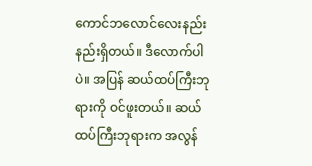ကောင်ဘလောင်လေးနည်းနည်းရှိတယ်။ ဒီလောက်ပါပဲ။ အပြန် ဆယ်ထပ်ကြီးဘုရားကို ဝင်ဖူးတယ်။ ဆယ်ထပ်ကြီးဘုရားက အလွန်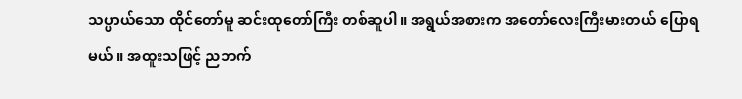သပ္ပာယ်သော ထိုင်တော်မူ ဆင်းထုတော်ကြီး တစ်ဆူပါ။ အရွယ်အစားက အတော်လေးကြီးမားတယ် ပြောရမယ်။ အထူးသဖြင့် ညဘက်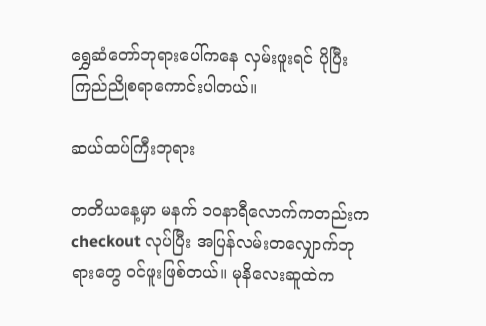ရွှေဆံတော်ဘုရားပေါ်ကနေ လှမ်းဖူးရင် ပိုပြီးကြည်ညိုစရာကောင်းပါတယ်။

ဆယ်ထပ်ကြီးဘုရား

တတိယနေ့မှာ မနက် ၁၀နာရီလောက်ကတည်းက checkout လုပ်ပြီး အပြန်လမ်းတလျှောက်ဘုရားတွေ ဝင်ဖူးဖြစ်တယ်။ မုနိလေးဆူထဲက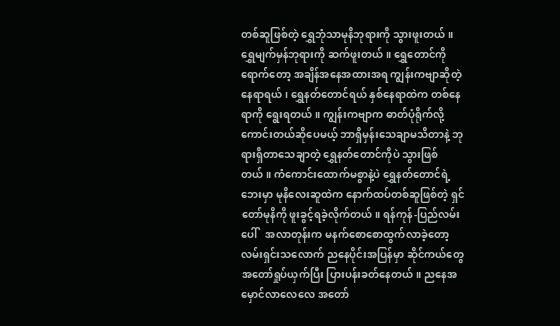တစ်ဆူဖြစ်တဲ့ ရွှေဘုံသာမုနိဘုရားကို သွားဖူးတယ်။ ရွှေမျက်မှန်ဘုရားကို ဆက်ဖူးတယ်။ ရွှေတောင်ကို ရောက်တော့ အချိန်အနေအထားအရ ကျွန်းကဗျာဆိုတဲ့နေရာရယ်၊ ရွှေနတ်တောင်ရယ် နှစ်နေရာထဲက တစ်နေရာကို ရွေးရတယ်။ ကျွန်းကဗျာက ဓာတ်ပုံရိုက်လို့ကောင်းတယ်ဆိုပေမယ့် ဘာရှိမှန်းသေချာမသိတာနဲ့ ဘုရားရှိတာသေချာတဲ့ ရွှေနတ်တောင်ကိုပဲ သွားဖြစ်တယ်။ ကံကောင်းထောက်မစွာနဲ့ပဲ ရွှေနတ်တောင်ရဲ့ဘေးမှာ မုနိလေးဆူထဲက နောက်ထပ်တစ်ဆူဖြစ်တဲ့ ရှင်တော်မုနိကို ဖူးခွင့်ရခဲ့လိုက်တယ်။ ရန်ကုန်-ပြည်လမ်းပေါ်   အလာတုန်းက မနက်စောစောထွက်လာခဲ့တော့ လမ်းရှင်းသလောက် ညနေပိုင်းအပြန်မှာ ဆိုင်ကယ်တွေ အတော်ရှုပ်ယှက်ပြီး ပြားပန်းခတ်နေတယ်။ ညနေအမှောင်လာလေလေ အတော်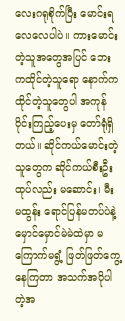လေးဂရုစိုက်ပြီး မောင်းရလေလေပါပဲ။ ကားမောင်းတဲ့သူအတွေအပြင် ဘေးကထိုင်တဲ့သူရော နောက်ကထိုင်တဲ့သူတွေပါ အကုန်ဝိုင်းကြည့်ပေးမှ တော်ရုံရှိတယ်။ ဆိုင်ကယ်မောင်းတဲ့သူတွေက ဆိုင်ကယ်စီးဦးထုပ်လည်း မဆောင်း၊ မီးမထွန်း ရောင်ပြန်မတပ်ပဲနဲ့ မှောင်မှောင်မဲမဲထဲမှာ မကြောက်မရွံ့ ဖြတ်ဖြတ်ကွေ့နေကြတာ အသက်အပိုပါတဲ့အ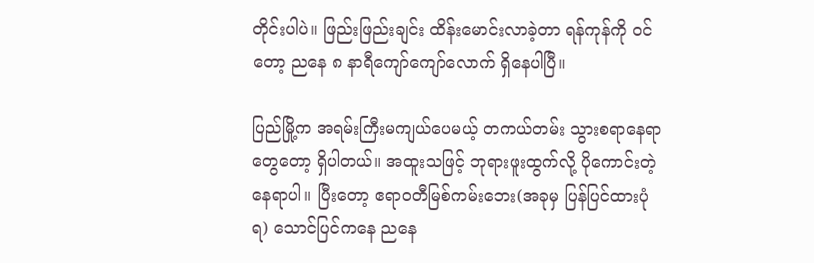တိုင်းပါပဲ။ ဖြည်းဖြည်းချင်း ထိန်းမောင်းလာခဲ့တာ ရန်ကုန်ကို ဝင်တော့ ညနေ ၈ နာရီကျော်ကျော်လောက် ရှိနေပါပြီ။

ပြည်မြို့က အရမ်းကြီးမကျယ်ပေမယ့် တကယ်တမ်း သွားစရာနေရာတွေတော့ ရှိပါတယ်။ အထူးသဖြင့် ဘုရားဖူးထွက်လို့ ပိုကောင်းတဲ့နေရာပါ။ ပြီးတော့ ဧရာဝတီမြစ်ကမ်းဘေး(အခုမှ ပြန်ပြင်ထားပုံရ) သောင်ပြင်ကနေ ညနေ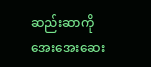ဆည်းဆာကို အေးအေးဆေး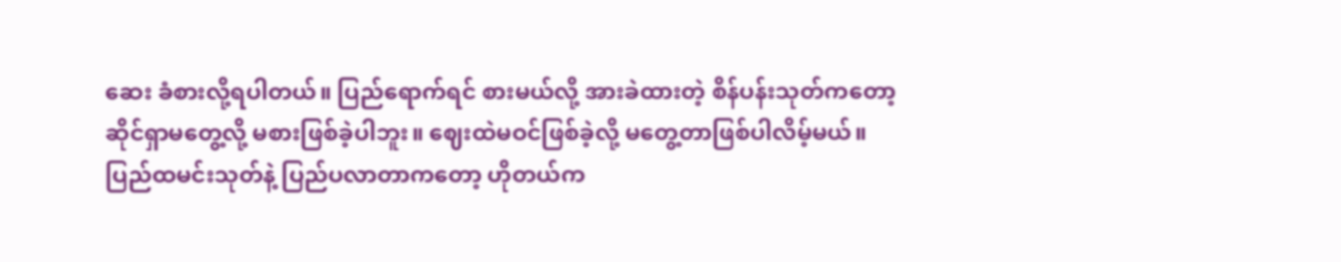ဆေး ခံစားလို့ရပါတယ်။ ပြည်ရောက်ရင် စားမယ်လို့ အားခဲထားတဲ့ စိန်ပန်းသုတ်ကတော့ ဆိုင်ရှာမတွေ့လို့ မစားဖြစ်ခဲ့ပါဘူး။ ဈေးထဲမဝင်ဖြစ်ခဲ့လို့ မတွေ့တာဖြစ်ပါလိမ့်မယ်။ ပြည်ထမင်းသုတ်နဲ့ ပြည်ပလာတာကတော့ ဟိုတယ်က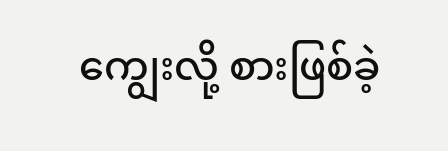ကျွေးလို့ စားဖြစ်ခဲ့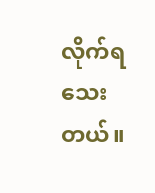လိုက်ရသေးတယ်။